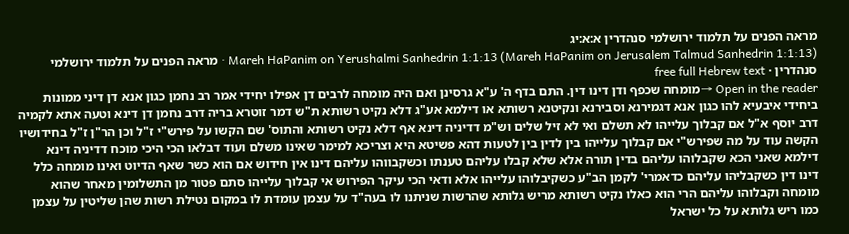מראה הפנים על תלמוד ירושלמי סנהדרין א:א:יג
Mareh HaPanim on Yerushalmi Sanhedrin 1:1:13 (Mareh HaPanim on Jerusalem Talmud Sanhedrin 1:1:13) · מראה הפנים על תלמוד ירושלמי סנהדרין · free full Hebrew text
Open in the reader →מומחה שכפף ודן דינו דין. התם בדף ה' ע"א גרסינן ואם היה מומחה לרבים דן אפילו יחידי אמר רב נחמן כגון אנא דן דיני ממונות ביחידי איבעיא להו כגון אנא דגמירנא וסבירנא ונקיטנא רשותא או דילמא אע"ג דלא נקיט רשותא ת"ש דמר זוטרא בריה דרב נחמן דן דינא וטעה אתא לקמיה דרב יוסף א"ל אם קבלוך עלייהו לא תשלם ואי לא זיל שלים וש"מ דדיניה דינא אף דלא נקיט רשותא והתוס' שם הקשו על פירש"י ז"ל וכן הר"ן ז"ל בחידושיו הקשה עוד על מה שפירש"י אם קבלוך עלייהו בין לדין בין לטעות דהא פשיטא היא וצריכא למימר שאינו משלם ועוד דבלאו הכי היכי מוכח דדיניה דינא דילמא שאני הכא שקבלוהו עליהם בדין תורה אלא שלא קבלו עליהם טענתו וכשקבווהו עליהם דינו אין חידוש אם הוא כשר שאף הדיוט ואינו מומחה כלל דינו דין כשקבליהו עליהם כדאמרי' לקמן הב"ע כשקיבלוהו עלייהו אלא ודאי הכי עיקר הפירוש אי קבלוך עלייהו סתם פטור מן התשלומין מאחר שהוא מומחה וקבלוהו עליהם הרי הוא כאלו נקיט רשותא מריש גלותא שהרשות שניתנו לו בעה"ד על עצמן עומדת לו במקום נטילת רשות שהן שליטין על עצמן כמו ריש גלותא על כל ישראל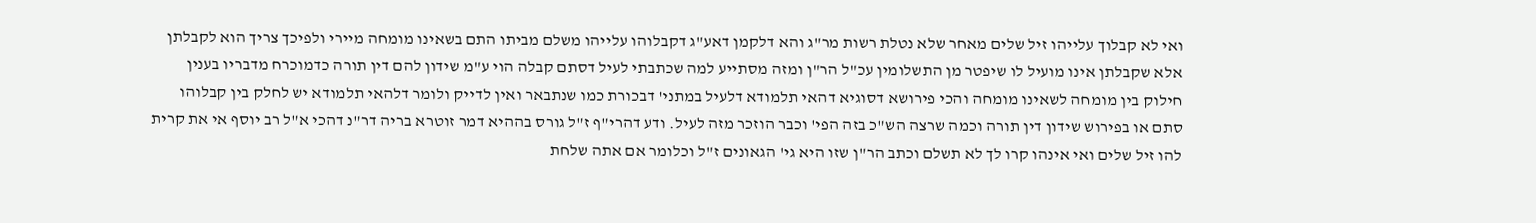ואי לא קבלוך עלייהו זיל שלים מאחר שלא נטלת רשות מר"ג והא דלקמן דאע"ג דקבלוהו עלייהו משלם מביתו התם בשאינו מומחה מיירי ולפיכך צריך הוא לקבלתן אלא שקבלתן אינו מועיל לו שיפטר מן התשלומין עכ"ל הר"ן ומזה מסתייע למה שכתבתי לעיל דסתם קבלה הוי ע"מ שידון להם דין תורה כדמוכרח מדבריו בענין חילוק בין מומחה לשאינו מומחה והכי פירושא דסוגיא דהאי תלמודא דלעיל במתני' דבכורת כמו שנתבאר ואין לדייק ולומר דלהאי תלמודא יש לחלק בין קבלוהו סתם או בפירוש שידון דין תורה וכמה שרצה הש"כ בזה הפי' וכבר הוזכר מזה לעיל. ודע דהרי"ף ז"ל גורס בההיא דמר זוטרא בריה דר"נ דהכי א"ל רב יוסף אי את קרית להו זיל שלים ואי אינהו קרו לך לא תשלם וכתב הר"ן שזו היא גי' הגאונים ז"ל וכלומר אם אתה שלחת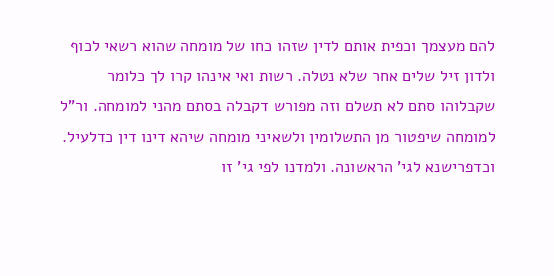להם מעצמך וכפית אותם לדין שזהו כחו של מומחה שהוא רשאי לכוף ולדון זיל שלים אחר שלא נטלה. רשות ואי אינהו קרו לך כלומר שקבלוהו סתם לא תשלם וזה מפורש דקבלה בסתם מהני למומחה. ור"ל למומחה שיפטור מן התשלומין ולשאיני מומחה שיהא דינו דין כדלעיל. וכדפרישנא לגי' הראשונה. ולמדנו לפי גי' זו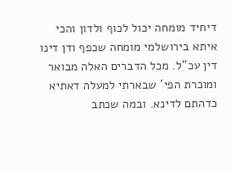דיחיד מומחה יכול לכוף ולדון והכי איתא בירושלמי מומחה שכפף ודן דינו דין עכ"ל. מכל הדברים האלה מבואר ומוכרת הפי' שבארתי למעלה דאתיא כדהתם לדינא. ובמה שכתב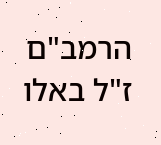הרמב"ם ז"ל באלו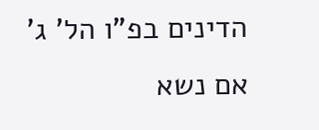הדינים בפ"ו הל' ג' אם נשא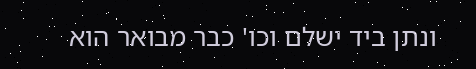ונתן ביד ישלם וכו' כבר מבואר הוא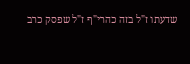שדעתו ז"ל בזה כהרי"ף ז"ל שפסק כרב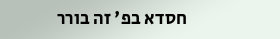חסדא בפ' זה בורר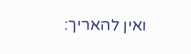ואין להאריך: